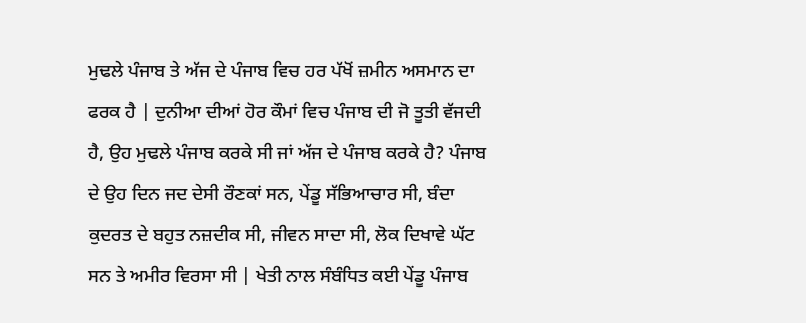ਮੁਢਲੇ ਪੰਜਾਬ ਤੇ ਅੱਜ ਦੇ ਪੰਜਾਬ ਵਿਚ ਹਰ ਪੱਖੋਂ ਜ਼ਮੀਨ ਅਸਮਾਨ ਦਾ ਫਰਕ ਹੈ | ਦੁਨੀਆ ਦੀਆਂ ਹੋਰ ਕੌਮਾਂ ਵਿਚ ਪੰਜਾਬ ਦੀ ਜੋ ਤੂਤੀ ਵੱਜਦੀ ਹੈ, ਉਹ ਮੁਢਲੇ ਪੰਜਾਬ ਕਰਕੇ ਸੀ ਜਾਂ ਅੱਜ ਦੇ ਪੰਜਾਬ ਕਰਕੇ ਹੈ? ਪੰਜਾਬ ਦੇ ਉਹ ਦਿਨ ਜਦ ਦੇਸੀ ਰੌਣਕਾਂ ਸਨ, ਪੇਂਡੂ ਸੱਭਿਆਚਾਰ ਸੀ, ਬੰਦਾ ਕੁਦਰਤ ਦੇ ਬਹੁਤ ਨਜ਼ਦੀਕ ਸੀ, ਜੀਵਨ ਸਾਦਾ ਸੀ, ਲੋਕ ਦਿਖਾਵੇ ਘੱਟ ਸਨ ਤੇ ਅਮੀਰ ਵਿਰਸਾ ਸੀ | ਖੇਤੀ ਨਾਲ ਸੰਬੰਧਿਤ ਕਈ ਪੇਂਡੂ ਪੰਜਾਬ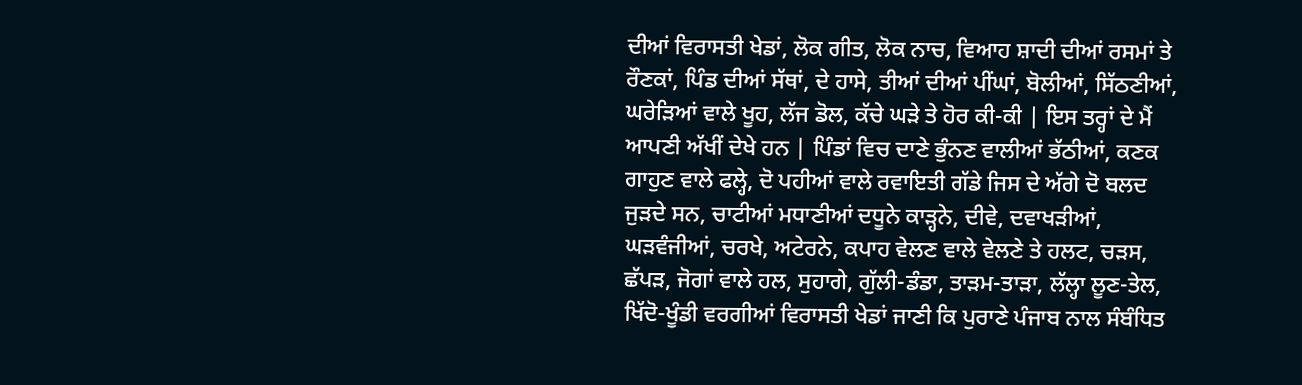ਦੀਆਂ ਵਿਰਾਸਤੀ ਖੇਡਾਂ, ਲੋਕ ਗੀਤ, ਲੋਕ ਨਾਚ, ਵਿਆਹ ਸ਼ਾਦੀ ਦੀਆਂ ਰਸਮਾਂ ਤੇ ਰੌਣਕਾਂ, ਪਿੰਡ ਦੀਆਂ ਸੱਥਾਂ, ਦੇ ਹਾਸੇ, ਤੀਆਂ ਦੀਆਂ ਪੀਂਘਾਂ, ਬੋਲੀਆਂ, ਸਿੱਠਣੀਆਂ, ਘਰੇੜਿਆਂ ਵਾਲੇ ਖੂਹ, ਲੱਜ ਡੋਲ, ਕੱਚੇ ਘੜੇ ਤੇ ਹੋਰ ਕੀ-ਕੀ | ਇਸ ਤਰ੍ਹਾਂ ਦੇ ਮੈਂ ਆਪਣੀ ਅੱਖੀਂ ਦੇਖੇ ਹਨ | ਪਿੰਡਾਂ ਵਿਚ ਦਾਣੇ ਭੁੰਨਣ ਵਾਲੀਆਂ ਭੱਠੀਆਂ, ਕਣਕ ਗਾਹੁਣ ਵਾਲੇ ਫਲ੍ਹੇ, ਦੋ ਪਹੀਆਂ ਵਾਲੇ ਰਵਾਇਤੀ ਗੱਡੇ ਜਿਸ ਦੇ ਅੱਗੇ ਦੋ ਬਲਦ ਜੁੜਦੇ ਸਨ, ਚਾਟੀਆਂ ਮਧਾਣੀਆਂ ਦਧੂਨੇ ਕਾੜ੍ਹਨੇ, ਦੀਵੇ, ਦਵਾਖੜੀਆਂ, ਘੜਵੰਜੀਆਂ, ਚਰਖੇ, ਅਟੇਰਨੇ, ਕਪਾਹ ਵੇਲਣ ਵਾਲੇ ਵੇਲਣੇ ਤੇ ਹਲਟ, ਚੜਸ, ਛੱਪੜ, ਜੋਗਾਂ ਵਾਲੇ ਹਲ, ਸੁਹਾਗੇ, ਗੁੱਲੀ-ਡੰਡਾ, ਤਾੜਮ-ਤਾੜਾ, ਲੱਲ੍ਹਾ ਲੂਣ-ਤੇਲ, ਖਿੱਦੋ-ਖੂੰਡੀ ਵਰਗੀਆਂ ਵਿਰਾਸਤੀ ਖੇਡਾਂ ਜਾਣੀ ਕਿ ਪੁਰਾਣੇ ਪੰਜਾਬ ਨਾਲ ਸੰਬੰਧਿਤ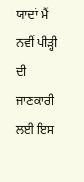ਯਾਦਾਂ ਮੈਂ ਨਵੀਂ ਪੀੜ੍ਹੀ ਦੀ ਜਾਣਕਾਰੀ ਲਈ ਇਸ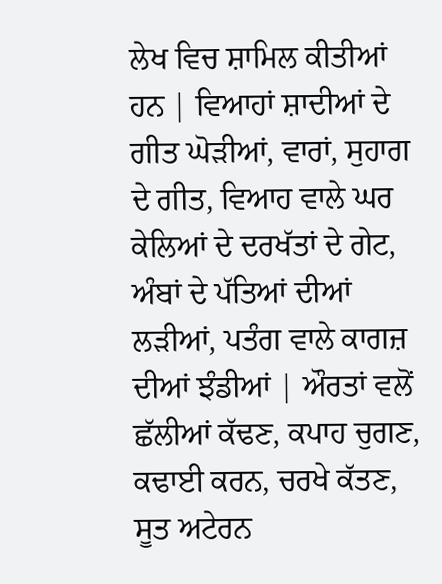ਲੇਖ ਵਿਚ ਸ਼ਾਮਿਲ ਕੀਤੀਆਂ ਹਨ | ਵਿਆਹਾਂ ਸ਼ਾਦੀਆਂ ਦੇ ਗੀਤ ਘੋੜੀਆਂ, ਵਾਰਾਂ, ਸੁਹਾਗ ਦੇ ਗੀਤ, ਵਿਆਹ ਵਾਲੇ ਘਰ ਕੇਲਿਆਂ ਦੇ ਦਰਖੱਤਾਂ ਦੇ ਗੇਟ, ਅੰਬਾਂ ਦੇ ਪੱਤਿਆਂ ਦੀਆਂ ਲੜੀਆਂ, ਪਤੰਗ ਵਾਲੇ ਕਾਗਜ਼ ਦੀਆਂ ਝੰਡੀਆਂ | ਔਰਤਾਂ ਵਲੋਂ ਛੱਲੀਆਂ ਕੱਢਣ, ਕਪਾਹ ਚੁਗਣ, ਕਢਾਈ ਕਰਨ, ਚਰਖੇ ਕੱਤਣ, ਸੂਤ ਅਟੇਰਨ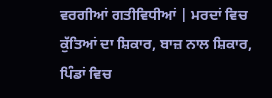ਵਰਗੀਆਂ ਗਤੀਵਿਧੀਆਂ | ਮਰਦਾਂ ਵਿਚ ਕੁੱਤਿਆਂ ਦਾ ਸ਼ਿਕਾਰ, ਬਾਜ਼ ਨਾਲ ਸ਼ਿਕਾਰ, ਪਿੰਡਾਂ ਵਿਚ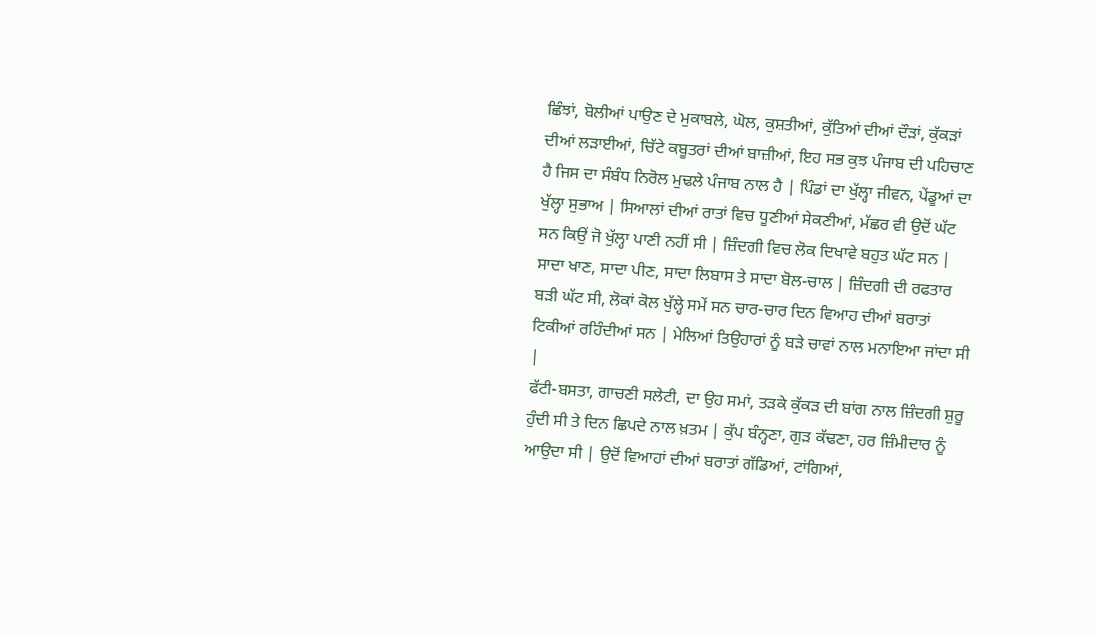ਛਿੰਝਾਂ, ਬੋਲੀਆਂ ਪਾਉਣ ਦੇ ਮੁਕਾਬਲੇ, ਘੋਲ, ਕੁਸ਼ਤੀਆਂ, ਕੁੱਤਿਆਂ ਦੀਆਂ ਦੌੜਾਂ, ਕੁੱਕੜਾਂ ਦੀਆਂ ਲੜਾਈਆਂ, ਚਿੱਟੇ ਕਬੂਤਰਾਂ ਦੀਆਂ ਬਾਜ਼ੀਆਂ, ਇਹ ਸਭ ਕੁਝ ਪੰਜਾਬ ਦੀ ਪਹਿਚਾਣ ਹੈ ਜਿਸ ਦਾ ਸੰਬੰਧ ਨਿਰੋਲ ਮੁਢਲੇ ਪੰਜਾਬ ਨਾਲ ਹੈ | ਪਿੰਡਾਂ ਦਾ ਖੁੱਲ੍ਹਾ ਜੀਵਨ, ਪੇਂਡੂਆਂ ਦਾ ਖੁੱਲ੍ਹਾ ਸੁਭਾਅ | ਸਿਆਲਾਂ ਦੀਆਂ ਰਾਤਾਂ ਵਿਚ ਧੂਣੀਆਂ ਸੇਕਣੀਆਂ, ਮੱਛਰ ਵੀ ਉਦੋਂ ਘੱਟ ਸਨ ਕਿਉਂ ਜੋ ਖੁੱਲ੍ਹਾ ਪਾਣੀ ਨਹੀਂ ਸੀ | ਜ਼ਿੰਦਗੀ ਵਿਚ ਲੋਕ ਦਿਖਾਵੇ ਬਹੁਤ ਘੱਟ ਸਨ | ਸਾਦਾ ਖਾਣ, ਸਾਦਾ ਪੀਣ, ਸਾਦਾ ਲਿਬਾਸ ਤੇ ਸਾਦਾ ਬੋਲ-ਚਾਲ | ਜ਼ਿੰਦਗੀ ਦੀ ਰਫਤਾਰ ਬੜੀ ਘੱਟ ਸੀ, ਲੋਕਾਂ ਕੋਲ ਖੁੱਲ੍ਹੇ ਸਮੇਂ ਸਨ ਚਾਰ-ਚਾਰ ਦਿਨ ਵਿਆਹ ਦੀਆਂ ਬਰਾਤਾਂ ਟਿਕੀਆਂ ਰਹਿੰਦੀਆਂ ਸਨ | ਮੇਲਿਆਂ ਤਿਉਹਾਰਾਂ ਨੂੰ ਬੜੇ ਚਾਵਾਂ ਨਾਲ ਮਨਾਇਆ ਜਾਂਦਾ ਸੀ |
ਫੱਟੀ-ਬਸਤਾ, ਗਾਚਣੀ ਸਲੇਟੀ, ਦਾ ਉਹ ਸਮਾਂ, ਤੜਕੇ ਕੁੱਕੜ ਦੀ ਬਾਂਗ ਨਾਲ ਜ਼ਿੰਦਗੀ ਸ਼ੁਰੂ ਹੁੰਦੀ ਸੀ ਤੇ ਦਿਨ ਛਿਪਦੇ ਨਾਲ ਖ਼ਤਮ | ਕੁੱਪ ਬੰਨ੍ਹਣਾ, ਗੁੜ ਕੱਢਣਾ, ਹਰ ਜ਼ਿੰਮੀਦਾਰ ਨੂੰ ਆਉਦਾ ਸੀ | ਉਦੋਂ ਵਿਆਹਾਂ ਦੀਆਂ ਬਰਾਤਾਂ ਗੱਡਿਆਂ, ਟਾਂਗਿਆਂ,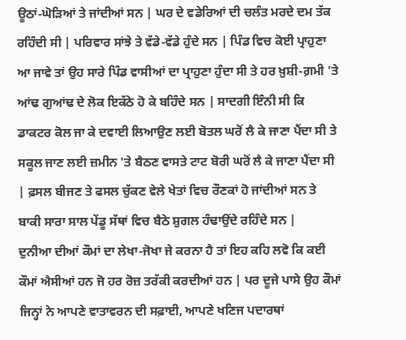ਊਠਾਂ-ਘੋੜਿਆਂ ਤੇ ਜਾਂਦੀਆਂ ਸਨ | ਘਰ ਦੇ ਵਡੇਰਿਆਂ ਦੀ ਚਲੰਤ ਮਰਦੇ ਦਮ ਤੱਕ ਰਹਿੰਦੀ ਸੀ | ਪਰਿਵਾਰ ਸਾਂਝੇ ਤੇ ਵੱਡੇ-ਵੱਡੇ ਹੁੰਦੇ ਸਨ | ਪਿੰਡ ਵਿਚ ਕੋਈ ਪ੍ਰਾਹੁਣਾ ਆ ਜਾਵੇ ਤਾਂ ਉਹ ਸਾਰੇ ਪਿੰਡ ਵਾਸੀਆਂ ਦਾ ਪ੍ਰਾਹੁਣਾ ਹੁੰਦਾ ਸੀ ਤੇ ਹਰ ਖ਼ੁਸ਼ੀ-ਗ਼ਮੀ 'ਤੇ ਆਂਢ ਗੁਆਂਢ ਦੇ ਲੋਕ ਇਕੱਠੇ ਹੋ ਕੇ ਬਹਿੰਦੇ ਸਨ | ਸਾਦਗੀ ਇੰਨੀ ਸੀ ਕਿ ਡਾਕਟਰ ਕੋਲ ਜਾ ਕੇ ਦਵਾਈ ਲਿਆਉਣ ਲਈ ਬੋਤਲ ਘਰੋਂ ਲੈ ਕੇ ਜਾਣਾ ਪੈਂਦਾ ਸੀ ਤੇ ਸਕੂਲ ਜਾਣ ਲਈ ਜ਼ਮੀਨ 'ਤੇ ਬੈਠਣ ਵਾਸਤੇ ਟਾਟ ਬੋਰੀ ਘਰੋਂ ਲੈ ਕੇ ਜਾਣਾ ਪੈਂਦਾ ਸੀ | ਫ਼ਸਲ ਬੀਜਣ ਤੇ ਫਸਲ ਚੁੱਕਣ ਵੇਲੇ ਖੇਤਾਂ ਵਿਚ ਰੌਣਕਾਂ ਹੋ ਜਾਂਦੀਆਂ ਸਨ ਤੇ ਬਾਕੀ ਸਾਰਾ ਸਾਲ ਪੇਂਡੂ ਸੱਥਾਂ ਵਿਚ ਬੈਠੇ ਸ਼ੁਗਲ ਹੰਢਾਉਂਦੇ ਰਹਿੰਦੇ ਸਨ |
ਦੁਨੀਆ ਦੀਆਂ ਕੌਮਾਂ ਦਾ ਲੇਖਾ-ਜੋਖਾ ਜੇ ਕਰਨਾ ਹੈ ਤਾਂ ਇਹ ਕਹਿ ਲਵੋ ਕਿ ਕਈ ਕੌਮਾਂ ਐਸੀਆਂ ਹਨ ਜੋ ਹਰ ਰੋਜ਼ ਤਰੱਕੀ ਕਰਦੀਆਂ ਹਨ | ਪਰ ਦੂਜੇ ਪਾਸੇ ਉਹ ਕੌਮਾਂ ਜਿਨ੍ਹਾਂ ਨੇ ਆਪਣੇ ਵਾਤਾਵਰਨ ਦੀ ਸਫ਼ਾਈ, ਆਪਣੇ ਖਣਿਜ ਪਦਾਰਥਾਂ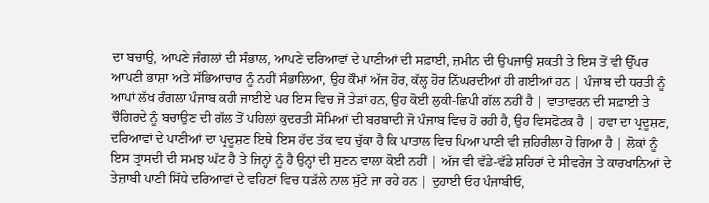ਦਾ ਬਚਾਉ, ਆਪਣੇ ਜੰਗਲਾਂ ਦੀ ਸੰਭਾਲ, ਆਪਣੇ ਦਰਿਆਵਾਂ ਦੇ ਪਾਣੀਆਂ ਦੀ ਸਫ਼ਾਈ, ਜ਼ਮੀਨ ਦੀ ਉਪਜਾਉ ਸ਼ਕਤੀ ਤੇ ਇਸ ਤੋਂ ਵੀ ਉੱਪਰ ਆਪਣੀ ਭਾਸ਼ਾ ਅਤੇ ਸੱਭਿਆਚਾਰ ਨੂੰ ਨਹੀਂ ਸੰਭਾਲਿਆ, ਉਹ ਕੌਮਾਂ ਅੱਜ ਹੋਰ, ਕੱਲ੍ਹ ਹੋਰ ਨਿੱਘਰਦੀਆਂ ਹੀ ਗਈਆਂ ਹਨ | ਪੰਜਾਬ ਦੀ ਧਰਤੀ ਨੂੰ ਆਪਾਂ ਲੱਖ ਰੰਗਲਾ ਪੰਜਾਬ ਕਹੀ ਜਾਈਏ ਪਰ ਇਸ ਵਿਚ ਜੋ ਤੇੜਾਂ ਹਨ, ਉਹ ਕੋਈ ਲੁਕੀ-ਛਿਪੀ ਗੱਲ ਨਹੀਂ ਹੈ | ਵਾਤਾਵਰਨ ਦੀ ਸਫ਼ਾਈ ਤੇ ਚੌਗਿਰਦੇ ਨੂੰ ਬਚਾਉਣ ਦੀ ਗੱਲ ਤੋਂ ਪਹਿਲਾਂ ਕੁਦਰਤੀ ਸੋਮਿਆਂ ਦੀ ਬਰਬਾਦੀ ਜੋ ਪੰਜਾਬ ਵਿਚ ਹੋ ਰਹੀ ਹੈ, ਉਹ ਵਿਸਫੋਟਕ ਹੈ | ਹਵਾ ਦਾ ਪ੍ਰਦੂਸ਼ਣ, ਦਰਿਆਵਾਂ ਦੇ ਪਾਣੀਆਂ ਦਾ ਪ੍ਰਦੂਸ਼ਣ ਇਥੇ ਇਸ ਹੱਦ ਤੱਕ ਵਧ ਚੁੱਕਾ ਹੈ ਕਿ ਪਾਤਾਲ ਵਿਚ ਪਿਆ ਪਾਣੀ ਵੀ ਜ਼ਹਿਰੀਲਾ ਹੋ ਗਿਆ ਹੈ | ਲੋਕਾਂ ਨੂੰ ਇਸ ਤ੍ਰਾਸਦੀ ਦੀ ਸਮਝ ਘੱਟ ਹੈ ਤੇ ਜਿਨ੍ਹਾਂ ਨੂੰ ਹੈ ਉਨ੍ਹਾਂ ਦੀ ਸੁਣਨ ਵਾਲਾ ਕੋਈ ਨਹੀਂ | ਅੱਜ ਵੀ ਵੱਡੇ-ਵੱਡੇ ਸ਼ਹਿਰਾਂ ਦੇ ਸੀਵਰੇਜ ਤੇ ਕਾਰਖਾਨਿਆਂ ਦੇ ਤੇਜ਼ਾਬੀ ਪਾਣੀ ਸਿੱਧੇ ਦਰਿਆਵਾਂ ਦੇ ਵਹਿਣਾਂ ਵਿਚ ਧੜੱਲੇ ਨਾਲ ਸੁੱਟੇ ਜਾ ਰਹੇ ਹਨ | ਦੁਹਾਈ ਓਹ ਪੰਜਾਬੀਓ,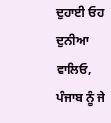ਦੁਹਾਈ ਓਹ ਦੁਨੀਆ ਵਾਲਿਓ, ਪੰਜਾਬ ਨੂੰ ਜੇ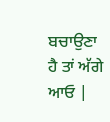ਬਚਾਉਣਾ ਹੈ ਤਾਂ ਅੱਗੇ ਆਓ |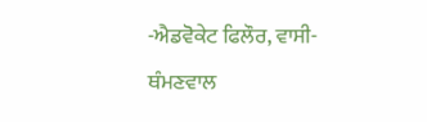-ਐਡਵੋਕੇਟ ਫਿਲੌਰ, ਵਾਸੀ-ਥੰਮਣਵਾਲ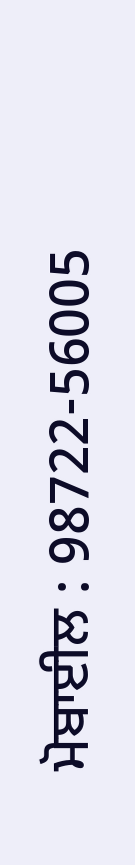ਮੋਬਾਈਲ : 98722-56005